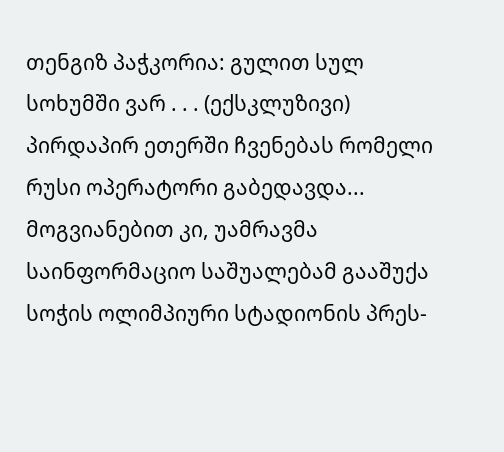თენგიზ პაჭკორია: გულით სულ სოხუმში ვარ . . . (ექსკლუზივი)
პირდაპირ ეთერში ჩვენებას რომელი რუსი ოპერატორი გაბედავდა... მოგვიანებით კი, უამრავმა საინფორმაციო საშუალებამ გააშუქა სოჭის ოლიმპიური სტადიონის პრეს-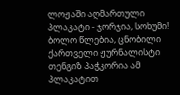ლოჟაში აღმართული პლაკატი - ჯორჯია, სოხუმი! ბოლო წლებია, ცნობილი ქართველი ჟურნალისტი თენგიზ პაჭკორია ამ პლაკატით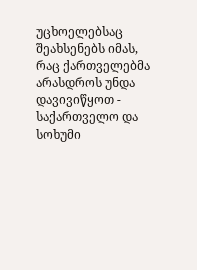უცხოელებსაც შეახსენებს იმას, რაც ქართველებმა არასდროს უნდა დავივიწყოთ - საქართველო და სოხუმი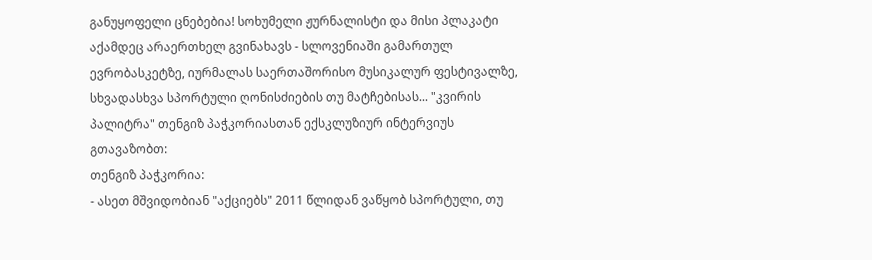განუყოფელი ცნებებია! სოხუმელი ჟურნალისტი და მისი პლაკატი აქამდეც არაერთხელ გვინახავს - სლოვენიაში გამართულ ევრობასკეტზე, იურმალას საერთაშორისო მუსიკალურ ფესტივალზე, სხვადასხვა სპორტული ღონისძიების თუ მატჩებისას... "კვირის პალიტრა" თენგიზ პაჭკორიასთან ექსკლუზიურ ინტერვიუს გთავაზობთ:
თენგიზ პაჭკორია:
- ასეთ მშვიდობიან "აქციებს" 2011 წლიდან ვაწყობ სპორტული, თუ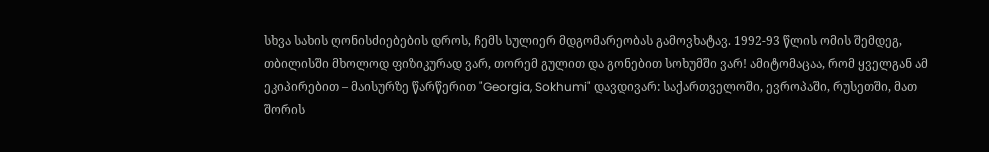სხვა სახის ღონისძიებების დროს, ჩემს სულიერ მდგომარეობას გამოვხატავ. 1992-93 წლის ომის შემდეგ, თბილისში მხოლოდ ფიზიკურად ვარ, თორემ გულით და გონებით სოხუმში ვარ! ამიტომაცაა, რომ ყველგან ამ ეკიპირებით – მაისურზე წარწერით "Georgia, Sokhumi" დავდივარ: საქართველოში, ევროპაში, რუსეთში, მათ შორის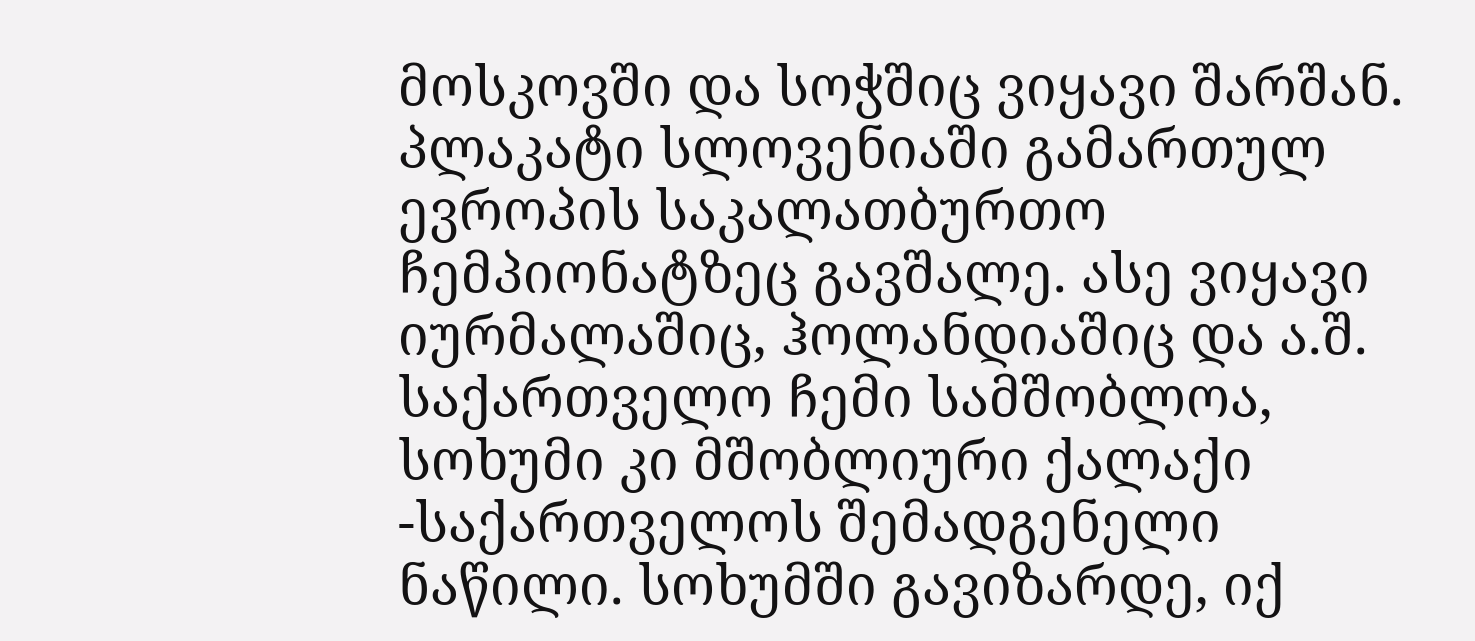მოსკოვში და სოჭშიც ვიყავი შარშან. პლაკატი სლოვენიაში გამართულ ევროპის საკალათბურთო ჩემპიონატზეც გავშალე. ასე ვიყავი იურმალაშიც, ჰოლანდიაშიც და ა.შ. საქართველო ჩემი სამშობლოა, სოხუმი კი მშობლიური ქალაქი -საქართველოს შემადგენელი ნაწილი. სოხუმში გავიზარდე, იქ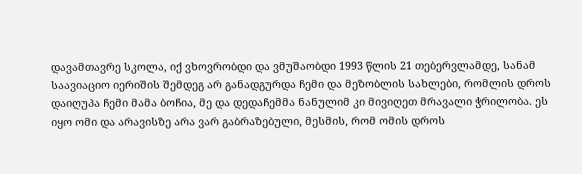დავამთავრე სკოლა, იქ ვხოვრობდი და ვმუშაობდი 1993 წლის 21 თებერვლამდე, სანამ საავიაციო იერიშის შემდეგ არ განადგურდა ჩემი და მეზობლის სახლები, რომლის დროს დაიღუპა ჩემი მამა ბოჩია, მე და დედაჩემმა ნანულიმ კი მივიღეთ მრავალი ჭრილობა. ეს იყო ომი და არავისზე არა ვარ გაბრაზებული, მესმის, რომ ომის დროს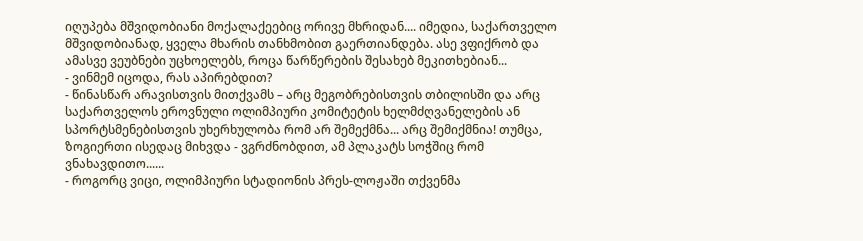იღუპება მშვიდობიანი მოქალაქეებიც ორივე მხრიდან.... იმედია, საქართველო მშვიდობიანად, ყველა მხარის თანხმობით გაერთიანდება. ასე ვფიქრობ და ამასვე ვეუბნები უცხოელებს, როცა წარწერების შესახებ მეკითხებიან...
- ვინმემ იცოდა, რას აპირებდით?
- წინასწარ არავისთვის მითქვამს – არც მეგობრებისთვის თბილისში და არც საქართველოს ეროვნული ოლიმპიური კომიტეტის ხელმძღვანელების ან სპორტსმენებისთვის უხერხულობა რომ არ შემექმნა... არც შემიქმნია! თუმცა, ზოგიერთი ისედაც მიხვდა - ვგრძნობდით, ამ პლაკატს სოჭშიც რომ ვნახავდითო......
- როგორც ვიცი, ოლიმპიური სტადიონის პრეს-ლოჟაში თქვენმა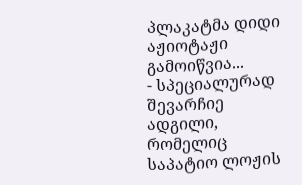პლაკატმა დიდი აჟიოტაჟი გამოიწვია...
- სპეციალურად შევარჩიე ადგილი, რომელიც საპატიო ლოჟის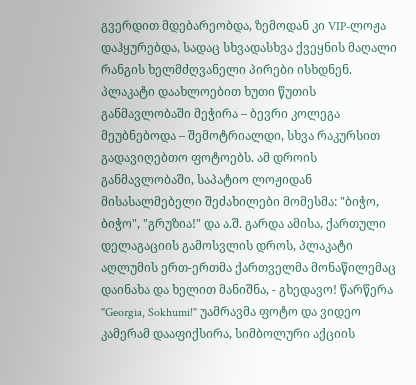გვერდით მდებარეობდა, ზემოდან კი VIP-ლოჟა დაჰყურებდა, სადაც სხვადასხვა ქვეყნის მაღალი რანგის ხელმძღვანელი პირები ისხდნენ. პლაკატი დაახლოებით ხუთი წუთის განმავლობაში მეჭირა – ბევრი კოლეგა მეუბნებოდა – შემოტრიალდი, სხვა რაკურსით გადავიღებთო ფოტოებს. ამ დროის განმავლობაში, საპატიო ლოჟიდან მისასალმებელი შეძახილები მომესმა: "ბიჭო, ბიჭო", "გრუზია!" და ა.შ. გარდა ამისა, ქართული დელაგაციის გამოსვლის დროს, პლაკატი აღლუმის ერთ-ერთმა ქართველმა მონაწილემაც დაინახა და ხელით მანიშნა, - გხედავო! წარწერა "Georgia, Sokhumi!" უამრავმა ფოტო და ვიდეო კამერამ დააფიქსირა, სიმბოლური აქციის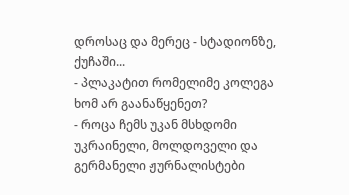დროსაც და მერეც - სტადიონზე, ქუჩაში...
- პლაკატით რომელიმე კოლეგა ხომ არ გაანაწყენეთ?
- როცა ჩემს უკან მსხდომი უკრაინელი, მოლდოველი და გერმანელი ჟურნალისტები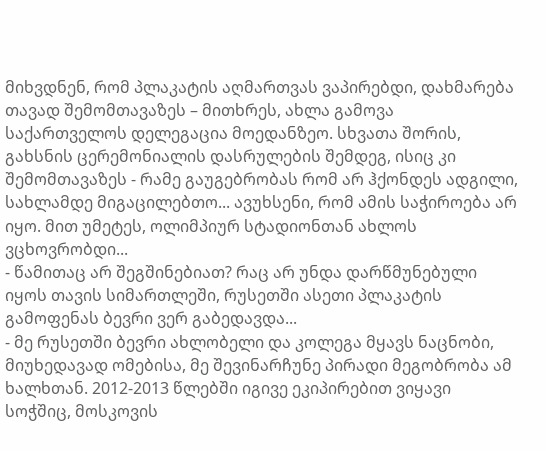მიხვდნენ, რომ პლაკატის აღმართვას ვაპირებდი, დახმარება თავად შემომთავაზეს – მითხრეს, ახლა გამოვა საქართველოს დელეგაცია მოედანზეო. სხვათა შორის, გახსნის ცერემონიალის დასრულების შემდეგ, ისიც კი შემომთავაზეს - რამე გაუგებრობას რომ არ ჰქონდეს ადგილი, სახლამდე მიგაცილებთო... ავუხსენი, რომ ამის საჭიროება არ იყო. მით უმეტეს, ოლიმპიურ სტადიონთან ახლოს ვცხოვრობდი...
- წამითაც არ შეგშინებიათ? რაც არ უნდა დარწმუნებული იყოს თავის სიმართლეში, რუსეთში ასეთი პლაკატის გამოფენას ბევრი ვერ გაბედავდა...
- მე რუსეთში ბევრი ახლობელი და კოლეგა მყავს ნაცნობი, მიუხედავად ომებისა, მე შევინარჩუნე პირადი მეგობრობა ამ ხალხთან. 2012-2013 წლებში იგივე ეკიპირებით ვიყავი სოჭშიც, მოსკოვის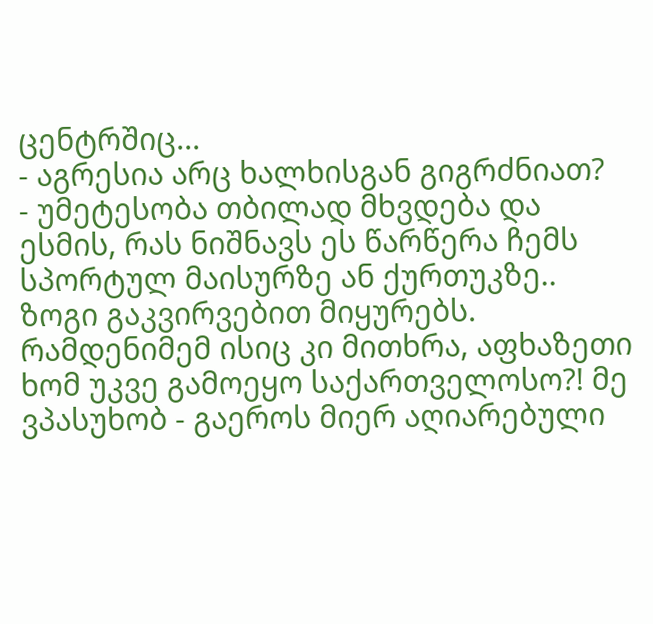ცენტრშიც...
- აგრესია არც ხალხისგან გიგრძნიათ?
- უმეტესობა თბილად მხვდება და ესმის, რას ნიშნავს ეს წარწერა ჩემს სპორტულ მაისურზე ან ქურთუკზე.. ზოგი გაკვირვებით მიყურებს. რამდენიმემ ისიც კი მითხრა, აფხაზეთი ხომ უკვე გამოეყო საქართველოსო?! მე ვპასუხობ - გაეროს მიერ აღიარებული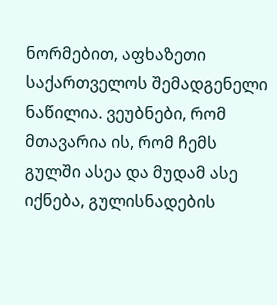ნორმებით, აფხაზეთი საქართველოს შემადგენელი ნაწილია. ვეუბნები, რომ მთავარია ის, რომ ჩემს გულში ასეა და მუდამ ასე იქნება, გულისნადების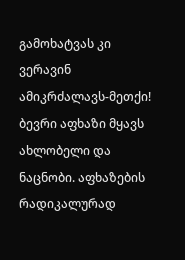გამოხატვას კი ვერავინ ამიკრძალავს-მეთქი! ბევრი აფხაზი მყავს ახლობელი და ნაცნობი. აფხაზების რადიკალურად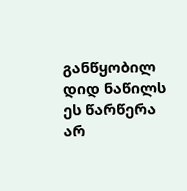განწყობილ დიდ ნაწილს ეს წარწერა არ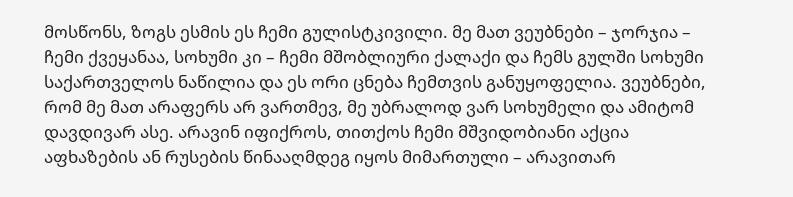მოსწონს, ზოგს ესმის ეს ჩემი გულისტკივილი. მე მათ ვეუბნები – ჯორჯია – ჩემი ქვეყანაა, სოხუმი კი – ჩემი მშობლიური ქალაქი და ჩემს გულში სოხუმი საქართველოს ნაწილია და ეს ორი ცნება ჩემთვის განუყოფელია. ვეუბნები, რომ მე მათ არაფერს არ ვართმევ, მე უბრალოდ ვარ სოხუმელი და ამიტომ დავდივარ ასე. არავინ იფიქროს, თითქოს ჩემი მშვიდობიანი აქცია აფხაზების ან რუსების წინააღმდეგ იყოს მიმართული – არავითარ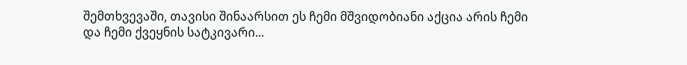შემთხვევაში, თავისი შინაარსით ეს ჩემი მშვიდობიანი აქცია არის ჩემი და ჩემი ქვეყნის სატკივარი...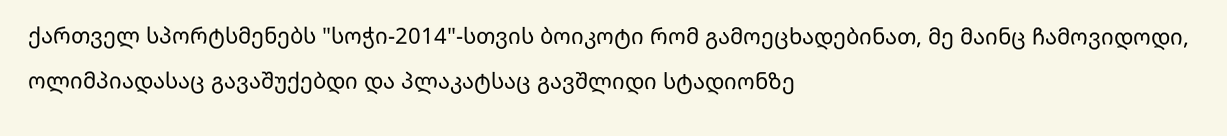ქართველ სპორტსმენებს "სოჭი-2014"-სთვის ბოიკოტი რომ გამოეცხადებინათ, მე მაინც ჩამოვიდოდი, ოლიმპიადასაც გავაშუქებდი და პლაკატსაც გავშლიდი სტადიონზე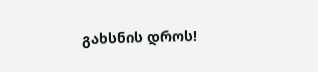გახსნის დროს!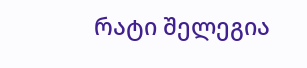რატი შელეგია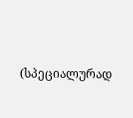(სპეციალურად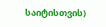საიტისთვის)